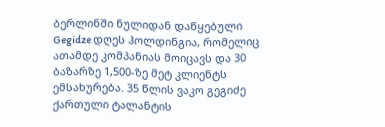ბერლინში ნულიდან დაწყებული Gegidze დღეს ჰოლდინგია, რომელიც ათამდე კომპანიას მოიცავს და 30 ბაზარზე 1,500-ზე მეტ კლიენტს ემსახურება. 35 წლის ვაკო გეგიძე ქართული ტალანტის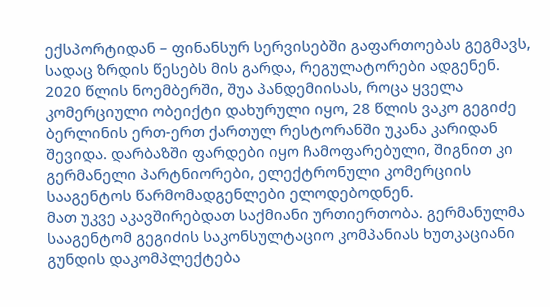ექსპორტიდან – ფინანსურ სერვისებში გაფართოებას გეგმავს, სადაც ზრდის წესებს მის გარდა, რეგულატორები ადგენენ.
2020 წლის ნოემბერში, შუა პანდემიისას, როცა ყველა კომერციული ობეიქტი დახურული იყო, 28 წლის ვაკო გეგიძე ბერლინის ერთ-ერთ ქართულ რესტორანში უკანა კარიდან შევიდა. დარბაზში ფარდები იყო ჩამოფარებული, შიგნით კი გერმანელი პარტნიორები, ელექტრონული კომერციის სააგენტოს წარმომადგენლები ელოდებოდნენ.
მათ უკვე აკავშირებდათ საქმიანი ურთიერთობა. გერმანულმა სააგენტომ გეგიძის საკონსულტაციო კომპანიას ხუთკაციანი გუნდის დაკომპლექტება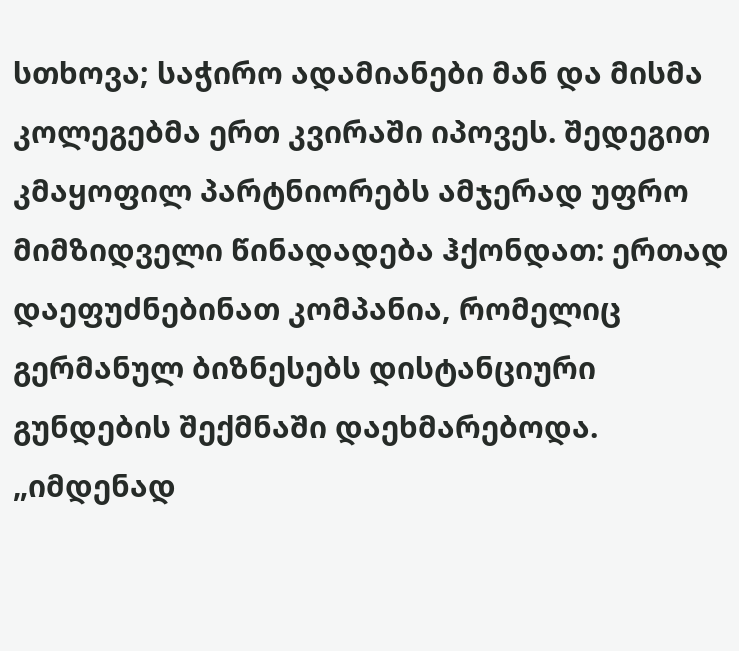სთხოვა; საჭირო ადამიანები მან და მისმა კოლეგებმა ერთ კვირაში იპოვეს. შედეგით კმაყოფილ პარტნიორებს ამჯერად უფრო მიმზიდველი წინადადება ჰქონდათ: ერთად დაეფუძნებინათ კომპანია, რომელიც გერმანულ ბიზნესებს დისტანციური გუნდების შექმნაში დაეხმარებოდა.
„იმდენად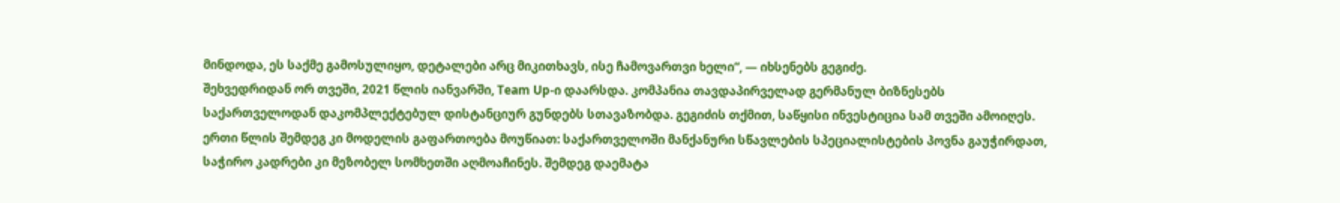მინდოდა, ეს საქმე გამოსულიყო, დეტალები არც მიკითხავს, ისე ჩამოვართვი ხელი“, — იხსენებს გეგიძე.
შეხვედრიდან ორ თვეში, 2021 წლის იანვარში, Team Up-ი დაარსდა. კომპანია თავდაპირველად გერმანულ ბიზნესებს საქართველოდან დაკომპლექტებულ დისტანციურ გუნდებს სთავაზობდა. გეგიძის თქმით, საწყისი ინვესტიცია სამ თვეში ამოიღეს. ერთი წლის შემდეგ კი მოდელის გაფართოება მოუწიათ: საქართველოში მანქანური სწავლების სპეციალისტების პოვნა გაუჭირდათ, საჭირო კადრები კი მეზობელ სომხეთში აღმოაჩინეს. შემდეგ დაემატა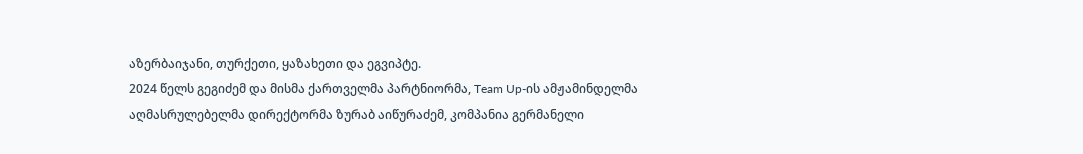აზერბაიჯანი, თურქეთი, ყაზახეთი და ეგვიპტე.
2024 წელს გეგიძემ და მისმა ქართველმა პარტნიორმა, Team Up-ის ამჟამინდელმა აღმასრულებელმა დირექტორმა ზურაბ აიწურაძემ, კომპანია გერმანელი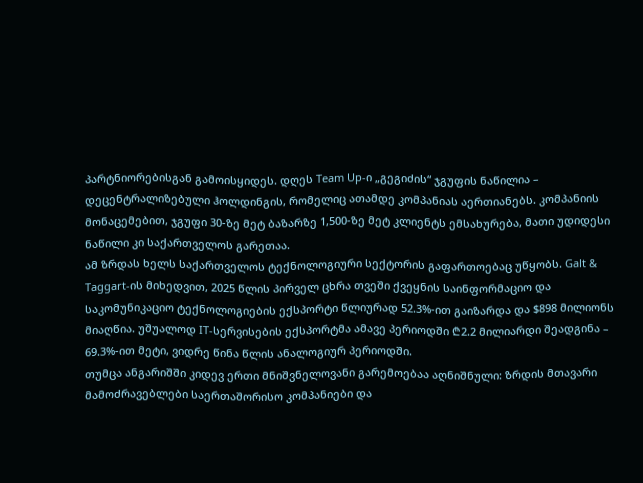პარტნიორებისგან გამოისყიდეს. დღეს Team Up-ი „გეგიძის“ ჯგუფის ნაწილია – დეცენტრალიზებული ჰოლდინგის, რომელიც ათამდე კომპანიას აერთიანებს. კომპანიის მონაცემებით, ჯგუფი 30-ზე მეტ ბაზარზე 1,500-ზე მეტ კლიენტს ემსახურება, მათი უდიდესი ნაწილი კი საქართველოს გარეთაა.
ამ ზრდას ხელს საქართველოს ტექნოლოგიური სექტორის გაფართოებაც უწყობს. Galt & Taggart-ის მიხედვით, 2025 წლის პირველ ცხრა თვეში ქვეყნის საინფორმაციო და საკომუნიკაციო ტექნოლოგიების ექსპორტი წლიურად 52.3%-ით გაიზარდა და $898 მილიონს მიაღწია. უშუალოდ IT-სერვისების ექსპორტმა ამავე პერიოდში ₾2.2 მილიარდი შეადგინა – 69.3%-ით მეტი, ვიდრე წინა წლის ანალოგიურ პერიოდში.
თუმცა ანგარიშში კიდევ ერთი მნიშვნელოვანი გარემოებაა აღნიშნული: ზრდის მთავარი მამოძრავებლები საერთაშორისო კომპანიები და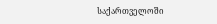საქართველოში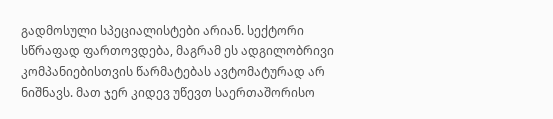გადმოსული სპეციალისტები არიან. სექტორი სწრაფად ფართოვდება, მაგრამ ეს ადგილობრივი კომპანიებისთვის წარმატებას ავტომატურად არ ნიშნავს. მათ ჯერ კიდევ უწევთ საერთაშორისო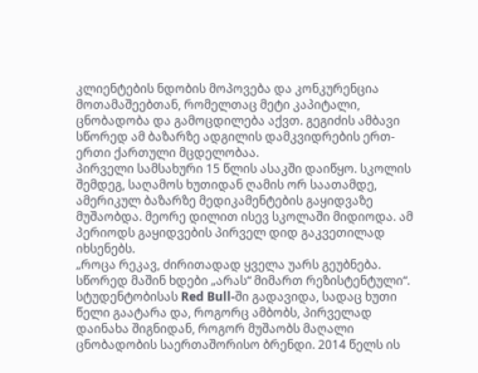კლიენტების ნდობის მოპოვება და კონკურენცია მოთამაშეებთან, რომელთაც მეტი კაპიტალი, ცნობადობა და გამოცდილება აქვთ. გეგიძის ამბავი სწორედ ამ ბაზარზე ადგილის დამკვიდრების ერთ-ერთი ქართული მცდელობაა.
პირველი სამსახური 15 წლის ასაკში დაიწყო. სკოლის შემდეგ, საღამოს ხუთიდან ღამის ორ საათამდე, ამერიკულ ბაზარზე მედიკამენტების გაყიდვაზე მუშაობდა. მეორე დილით ისევ სკოლაში მიდიოდა. ამ პერიოდს გაყიდვების პირველ დიდ გაკვეთილად იხსენებს.
„როცა რეკავ, ძირითადად ყველა უარს გეუბნება. სწორედ მაშინ ხდები „არას“ მიმართ რეზისტენტული“.
სტუდენტობისას Red Bull-ში გადავიდა, სადაც ხუთი წელი გაატარა და, როგორც ამბობს, პირველად დაინახა შიგნიდან, როგორ მუშაობს მაღალი ცნობადობის საერთაშორისო ბრენდი. 2014 წელს ის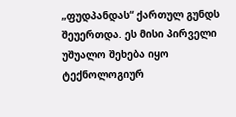„ფუდპანდას“ ქართულ გუნდს შეუერთდა. ეს მისი პირველი უშუალო შეხება იყო ტექნოლოგიურ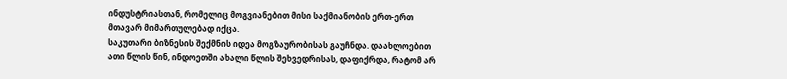ინდუსტრიასთან, რომელიც მოგვიანებით მისი საქმიანობის ერთ-ერთ მთავარ მიმართულებად იქცა.
საკუთარი ბიზნესის შექმნის იდეა მოგზაურობისას გაუჩნდა. დაახლოებით ათი წლის წინ, ინდოეთში ახალი წლის შეხვედრისას, დაფიქრდა, რატომ არ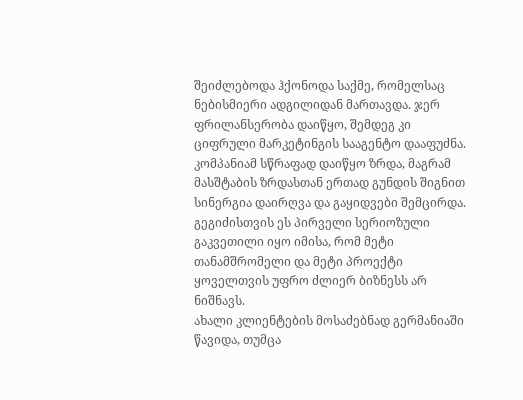შეიძლებოდა ჰქონოდა საქმე, რომელსაც ნებისმიერი ადგილიდან მართავდა. ჯერ ფრილანსერობა დაიწყო, შემდეგ კი ციფრული მარკეტინგის სააგენტო დააფუძნა. კომპანიამ სწრაფად დაიწყო ზრდა, მაგრამ მასშტაბის ზრდასთან ერთად გუნდის შიგნით სინერგია დაირღვა და გაყიდვები შემცირდა. გეგიძისთვის ეს პირველი სერიოზული გაკვეთილი იყო იმისა, რომ მეტი თანამშრომელი და მეტი პროექტი ყოველთვის უფრო ძლიერ ბიზნესს არ ნიშნავს.
ახალი კლიენტების მოსაძებნად გერმანიაში წავიდა, თუმცა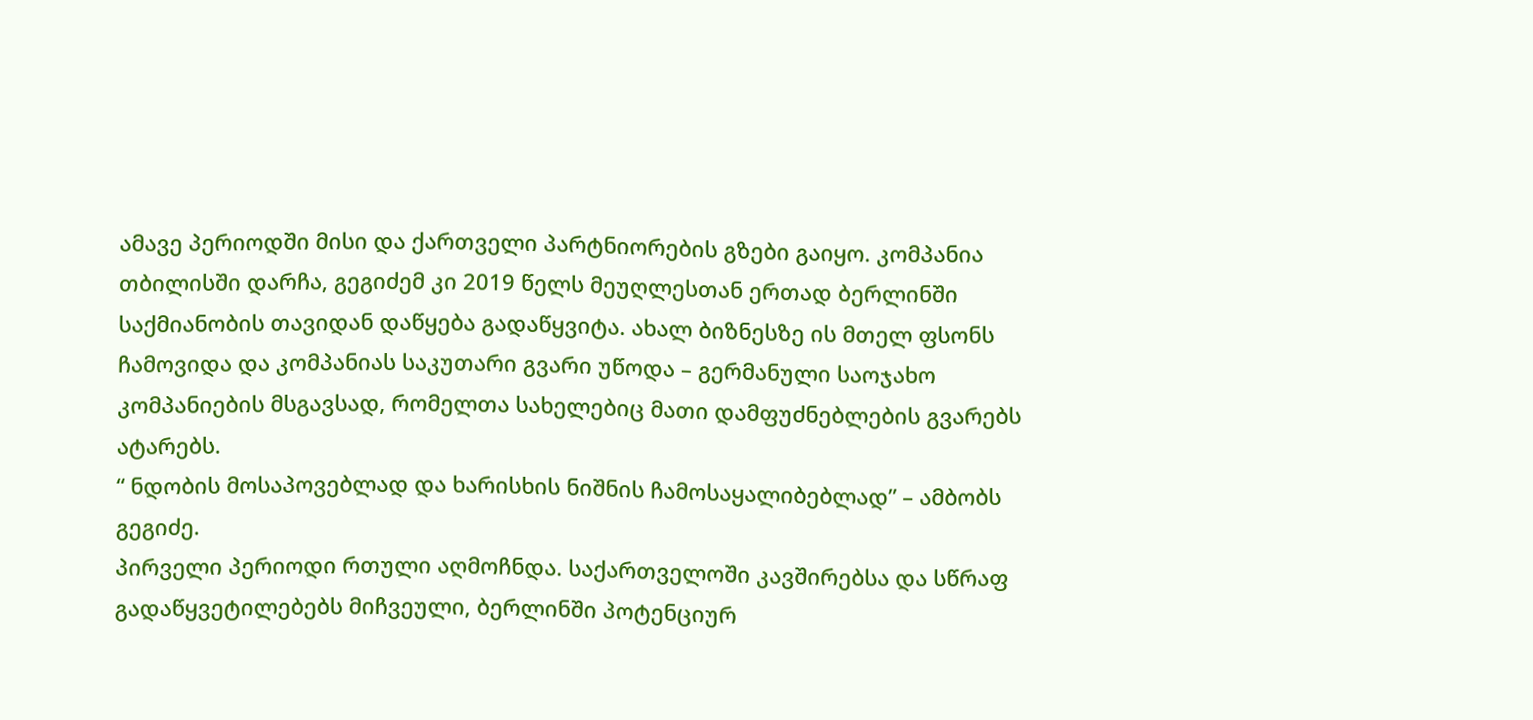ამავე პერიოდში მისი და ქართველი პარტნიორების გზები გაიყო. კომპანია თბილისში დარჩა, გეგიძემ კი 2019 წელს მეუღლესთან ერთად ბერლინში საქმიანობის თავიდან დაწყება გადაწყვიტა. ახალ ბიზნესზე ის მთელ ფსონს ჩამოვიდა და კომპანიას საკუთარი გვარი უწოდა – გერმანული საოჯახო კომპანიების მსგავსად, რომელთა სახელებიც მათი დამფუძნებლების გვარებს ატარებს.
“ ნდობის მოსაპოვებლად და ხარისხის ნიშნის ჩამოსაყალიბებლად” – ამბობს გეგიძე.
პირველი პერიოდი რთული აღმოჩნდა. საქართველოში კავშირებსა და სწრაფ გადაწყვეტილებებს მიჩვეული, ბერლინში პოტენციურ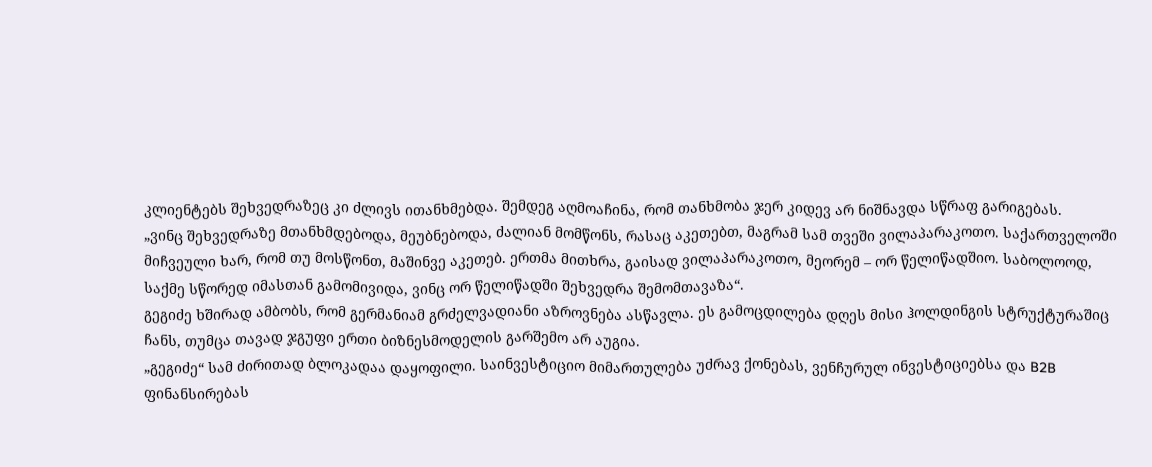კლიენტებს შეხვედრაზეც კი ძლივს ითანხმებდა. შემდეგ აღმოაჩინა, რომ თანხმობა ჯერ კიდევ არ ნიშნავდა სწრაფ გარიგებას.
„ვინც შეხვედრაზე მთანხმდებოდა, მეუბნებოდა, ძალიან მომწონს, რასაც აკეთებთ, მაგრამ სამ თვეში ვილაპარაკოთო. საქართველოში მიჩვეული ხარ, რომ თუ მოსწონთ, მაშინვე აკეთებ. ერთმა მითხრა, გაისად ვილაპარაკოთო, მეორემ – ორ წელიწადშიო. საბოლოოდ, საქმე სწორედ იმასთან გამომივიდა, ვინც ორ წელიწადში შეხვედრა შემომთავაზა“.
გეგიძე ხშირად ამბობს, რომ გერმანიამ გრძელვადიანი აზროვნება ასწავლა. ეს გამოცდილება დღეს მისი ჰოლდინგის სტრუქტურაშიც ჩანს, თუმცა თავად ჯგუფი ერთი ბიზნესმოდელის გარშემო არ აუგია.
„გეგიძე“ სამ ძირითად ბლოკადაა დაყოფილი. საინვესტიციო მიმართულება უძრავ ქონებას, ვენჩურულ ინვესტიციებსა და B2B ფინანსირებას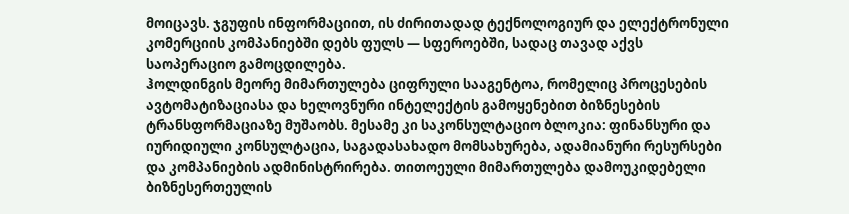მოიცავს. ჯგუფის ინფორმაციით, ის ძირითადად ტექნოლოგიურ და ელექტრონული კომერციის კომპანიებში დებს ფულს — სფეროებში, სადაც თავად აქვს საოპერაციო გამოცდილება.
ჰოლდინგის მეორე მიმართულება ციფრული სააგენტოა, რომელიც პროცესების ავტომატიზაციასა და ხელოვნური ინტელექტის გამოყენებით ბიზნესების ტრანსფორმაციაზე მუშაობს. მესამე კი საკონსულტაციო ბლოკია: ფინანსური და იურიდიული კონსულტაცია, საგადასახადო მომსახურება, ადამიანური რესურსები და კომპანიების ადმინისტრირება. თითოეული მიმართულება დამოუკიდებელი ბიზნესერთეულის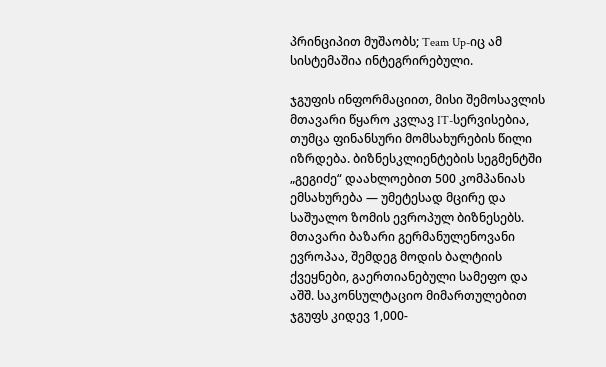პრინციპით მუშაობს; Team Up-იც ამ სისტემაშია ინტეგრირებული.

ჯგუფის ინფორმაციით, მისი შემოსავლის მთავარი წყარო კვლავ IT-სერვისებია, თუმცა ფინანსური მომსახურების წილი იზრდება. ბიზნესკლიენტების სეგმენტში „გეგიძე“ დაახლოებით 500 კომპანიას ემსახურება — უმეტესად მცირე და საშუალო ზომის ევროპულ ბიზნესებს. მთავარი ბაზარი გერმანულენოვანი ევროპაა, შემდეგ მოდის ბალტიის ქვეყნები, გაერთიანებული სამეფო და აშშ. საკონსულტაციო მიმართულებით ჯგუფს კიდევ 1,000-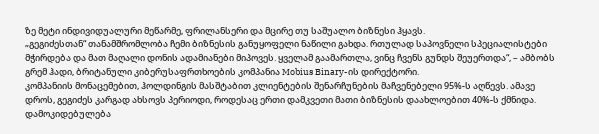ზე მეტი ინდივიდუალური მეწარმე, ფრილანსერი და მცირე თუ საშუალო ბიზნესი ჰყავს.
„გეგიძესთან“ თანამშრომლობა ჩემი ბიზნესის განუყოფელი ნაწილი გახდა. რთულად საპოვნელი სპეციალისტები მჭირდება და მათ მაღალი დონის ადამიანები მიპოვეს. ყველამ გაამართლა, ვინც ჩვენს გუნდს შეუერთდა“, – ამბობს გრემ ჰადი, ბრიტანული კიბერუსაფრთხოების კომპანია Mobius Binary-ის დირექტორი.
კომპანიის მონაცემებით, ჰოლდინგის მასშტაბით კლიენტების შენარჩუნების მაჩვენებელი 95%-ს აღწევს. ამავე დროს, გეგიძეს კარგად ახსოვს პერიოდი, როდესაც ერთი დამკვეთი მათი ბიზნესის დაახლოებით 40%-ს ქმნიდა. დამოკიდებულება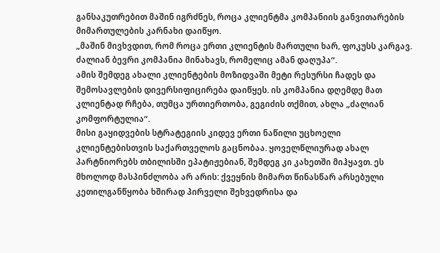განსაკუთრებით მაშინ იგრძნეს, როცა კლიენტმა კომპანიის განვითარების მიმართულების კარნახი დაიწყო.
„მაშინ მივხვდით, რომ როცა ერთი კლიენტის მართული ხარ, ფოკუსს კარგავ. ძალიან ბევრი კომპანია მინახავს, რომელიც ამან დაღუპა“.
ამის შემდეგ ახალი კლიენტების მოზიდვაში მეტი რესურსი ჩადეს და შემოსავლების დივერსიფიცირება დაიწყეს. ის კომპანია დღემდე მათ კლიენტად რჩება, თუმცა ურთიერთობა, გეგიძის თქმით, ახლა „ძალიან კომფორტულია“.
მისი გაყიდვების სტრატეგიის კიდევ ერთი ნაწილი უცხოელი კლიენტებისთვის საქართველოს გაცნობაა. ყოველწლიურად ახალ პარტნიორებს თბილისში ეპატიჟებიან, შემდეგ კი კახეთში მიჰყავთ. ეს მხოლოდ მასპინძლობა არ არის: ქვეყნის მიმართ წინასწარ არსებული კეთილგანწყობა ხშირად პირველი შეხვედრისა და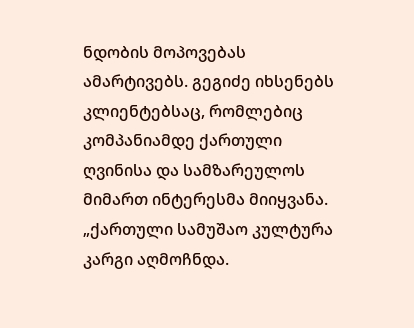ნდობის მოპოვებას ამარტივებს. გეგიძე იხსენებს კლიენტებსაც, რომლებიც კომპანიამდე ქართული ღვინისა და სამზარეულოს მიმართ ინტერესმა მიიყვანა.
„ქართული სამუშაო კულტურა კარგი აღმოჩნდა.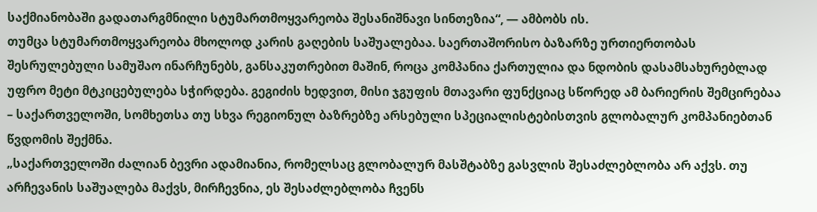საქმიანობაში გადათარგმნილი სტუმართმოყვარეობა შესანიშნავი სინთეზია“, — ამბობს ის.
თუმცა სტუმართმოყვარეობა მხოლოდ კარის გაღების საშუალებაა. საერთაშორისო ბაზარზე ურთიერთობას შესრულებული სამუშაო ინარჩუნებს, განსაკუთრებით მაშინ, როცა კომპანია ქართულია და ნდობის დასამსახურებლად უფრო მეტი მტკიცებულება სჭირდება. გეგიძის ხედვით, მისი ჯგუფის მთავარი ფუნქციაც სწორედ ამ ბარიერის შემცირებაა – საქართველოში, სომხეთსა თუ სხვა რეგიონულ ბაზრებზე არსებული სპეციალისტებისთვის გლობალურ კომპანიებთან წვდომის შექმნა.
„საქართველოში ძალიან ბევრი ადამიანია, რომელსაც გლობალურ მასშტაბზე გასვლის შესაძლებლობა არ აქვს. თუ არჩევანის საშუალება მაქვს, მირჩევნია, ეს შესაძლებლობა ჩვენს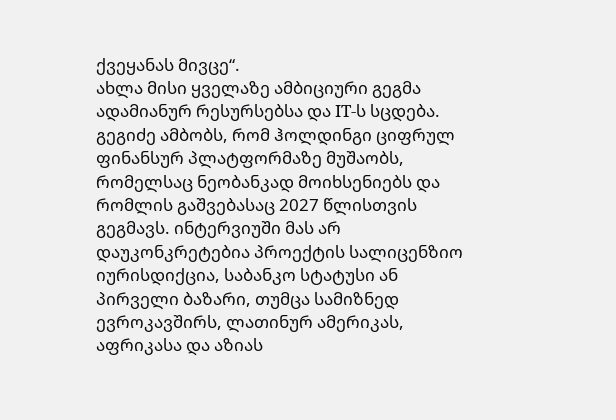ქვეყანას მივცე“.
ახლა მისი ყველაზე ამბიციური გეგმა ადამიანურ რესურსებსა და IT-ს სცდება. გეგიძე ამბობს, რომ ჰოლდინგი ციფრულ ფინანსურ პლატფორმაზე მუშაობს, რომელსაც ნეობანკად მოიხსენიებს და რომლის გაშვებასაც 2027 წლისთვის გეგმავს. ინტერვიუში მას არ დაუკონკრეტებია პროექტის სალიცენზიო იურისდიქცია, საბანკო სტატუსი ან პირველი ბაზარი, თუმცა სამიზნედ ევროკავშირს, ლათინურ ამერიკას, აფრიკასა და აზიას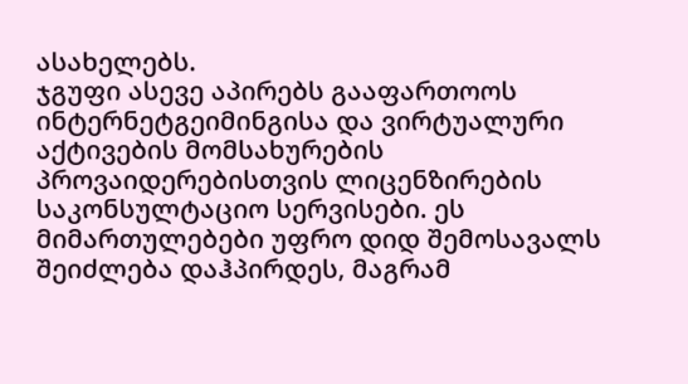ასახელებს.
ჯგუფი ასევე აპირებს გააფართოოს ინტერნეტგეიმინგისა და ვირტუალური აქტივების მომსახურების პროვაიდერებისთვის ლიცენზირების საკონსულტაციო სერვისები. ეს მიმართულებები უფრო დიდ შემოსავალს შეიძლება დაჰპირდეს, მაგრამ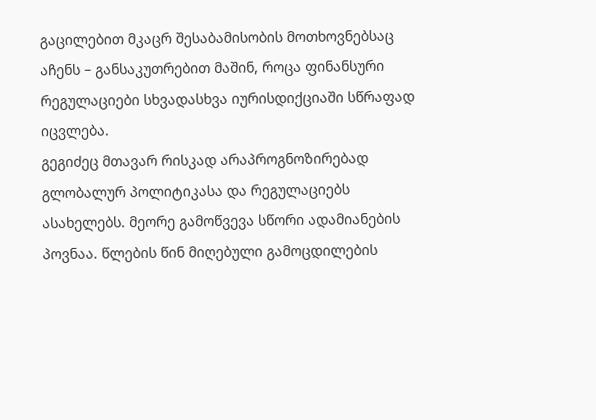გაცილებით მკაცრ შესაბამისობის მოთხოვნებსაც აჩენს – განსაკუთრებით მაშინ, როცა ფინანსური რეგულაციები სხვადასხვა იურისდიქციაში სწრაფად იცვლება.
გეგიძეც მთავარ რისკად არაპროგნოზირებად გლობალურ პოლიტიკასა და რეგულაციებს ასახელებს. მეორე გამოწვევა სწორი ადამიანების პოვნაა. წლების წინ მიღებული გამოცდილების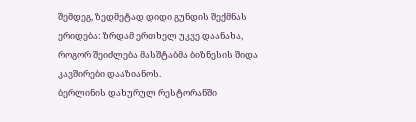შემდეგ, ზედმეტად დიდი გუნდის შექმნას ერიდება: ზრდამ ერთხელ უკვე დაანახა, როგორ შეიძლება მასშტაბმა ბიზნესის შიდა კავშირები დააზიანოს.
ბერლინის დახურულ რესტორანში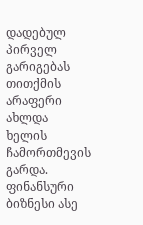დადებულ პირველ გარიგებას თითქმის არაფერი ახლდა ხელის ჩამორთმევის გარდა. ფინანსური ბიზნესი ასე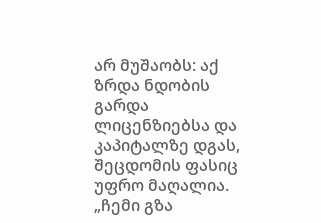არ მუშაობს: აქ ზრდა ნდობის გარდა ლიცენზიებსა და კაპიტალზე დგას, შეცდომის ფასიც უფრო მაღალია.
„ჩემი გზა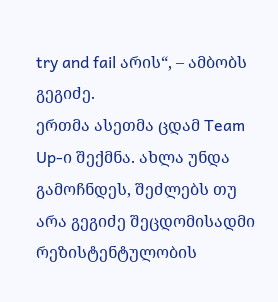try and fail არის“, – ამბობს გეგიძე.
ერთმა ასეთმა ცდამ Team Up-ი შექმნა. ახლა უნდა გამოჩნდეს, შეძლებს თუ არა გეგიძე შეცდომისადმი რეზისტენტულობის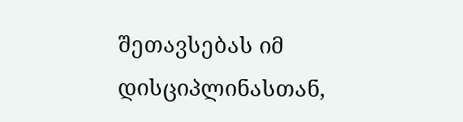შეთავსებას იმ დისციპლინასთან,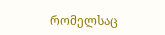რომელსაც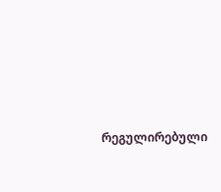რეგულირებული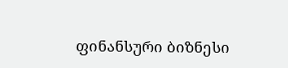ფინანსური ბიზნესი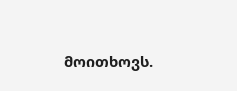მოითხოვს.